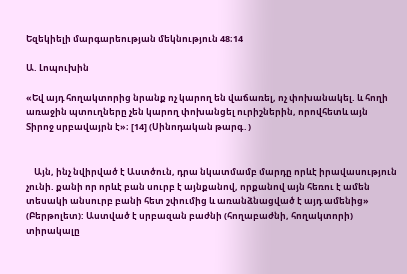Եզեկիելի մարգարեության մեկնություն 48։14

Ա. Լոպուխին

«Եվ այդ հողակտորից նրանք ոչ կարող են վաճառել, ոչ փոխանակել. և հողի առաջին պտուղները չեն կարող փոխանցել ուրիշներին, որովհետև այն Տիրոջ սրբավայրն է»։ [14] (Սինոդական թարգ․)


    Այն, ինչ նվիրված է Աստծուն, դրա նկատմամբ մարդը որևէ իրավասություն չունի. քանի որ որևէ բան սուրբ է այնքանով, որքանով այն հեռու է ամեն տեսակի անսուրբ բանի հետ շփումից և առանձնացված է այդ ամենից» (Բերթոլետ): Աստված է սրբազան բաժնի (հողաբաժնի, հողակտորի) տիրակալը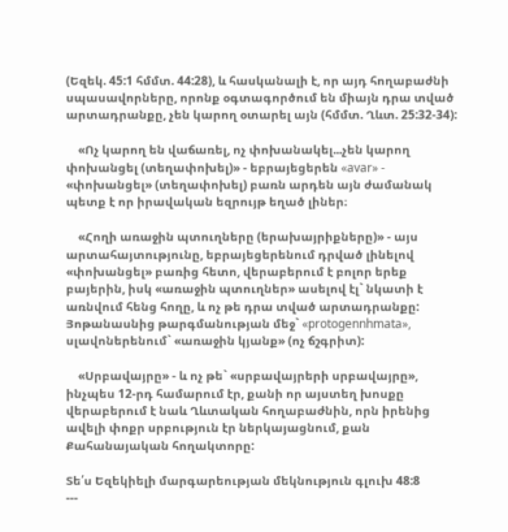(Եզեկ. 45:1 հմմտ. 44:28), և հասկանալի է, որ այդ հողաբաժնի սպասավորները, որոնք օգտագործում են միայն դրա տված արտադրանքը, չեն կարող օտարել այն (հմմտ. Ղևտ. 25:32-34):

    «Ոչ կարող են վաճառել, ոչ փոխանակել...չեն կարող փոխանցել (տեղափոխել)» - եբրայեցերեն «avar» - «փոխանցել» (տեղափոխել) բառն արդեն այն ժամանակ պետք է որ իրավական եզրույթ եղած լիներ։

    «Հողի առաջին պտուղները (երախայրիքները)» - այս արտահայտությունը, եբրայեցերենում դրված լինելով «փոխանցել» բառից հետո, վերաբերում է բոլոր երեք բայերին, իսկ «առաջին պտուղներ» ասելով էլ` նկատի է առնվում հենց հողը, և ոչ թե դրա տված արտադրանքը: Յոթանասնից թարգմանության մեջ` «protogennhmata», սլավոներենում` «առաջին կյանք» (ոչ ճշգրիտ):

    «Սրբավայրը» - և ոչ թե` «սրբավայրերի սրբավայրը», ինչպես 12-րդ համարում էր, քանի որ այստեղ խոսքը վերաբերում է նաև Ղևտական հողաբաժնին, որն իրենից ավելի փոքր սրբություն էր ներկայացնում, քան Քահանայական հողակտորը:

Տե՛ս Եզեկիելի մարգարեության մեկնություն գլուխ 48:8
---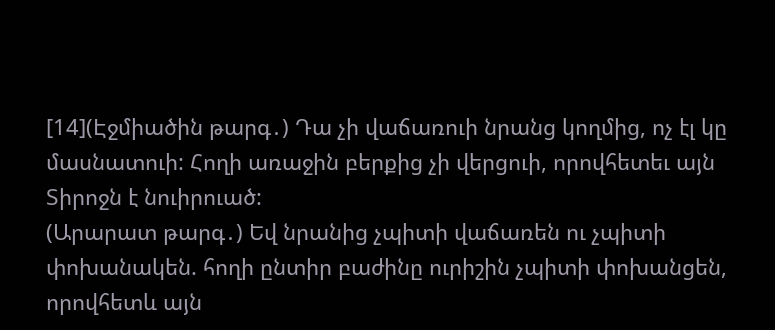[14](Էջմիածին թարգ․) Դա չի վաճառուի նրանց կողմից, ոչ էլ կը մասնատուի: Հողի առաջին բերքից չի վերցուի, որովհետեւ այն Տիրոջն է նուիրուած:
(Արարատ թարգ․) Եվ նրանից չպիտի վաճառեն ու չպիտի փոխանակեն. հողի ընտիր բաժինը ուրիշին չպիտի փոխանցեն, որովհետև այն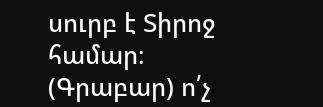սուրբ է Տիրոջ համար։
(Գրաբար) ո՛չ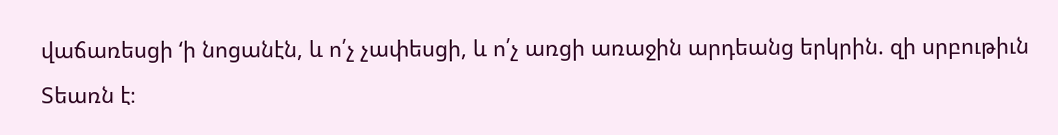վաճառեսցի ‘ի նոցանէն, և ո՛չ չափեսցի, և ո՛չ առցի առաջին արդեանց երկրին. զի սրբութիւն Տեառն է։